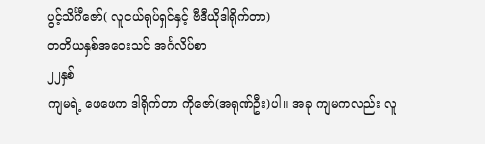ပွင့်သိင်္ဂီဇော်( လူငယ်ရုပ်ရှင်နှင့် ဗီဒီယိုဒါရိုက်တာ)
တတိယနှစ်အဝေးသင် အင်္ဂလိပ်စာ
၂၂နှစ်
ကျမရဲ့ ဖေဖေက ဒါရိုက်တာ ကိုဇော်(အရုဏ်ဦး)ပါ။ အခု ကျမကလည်း လူ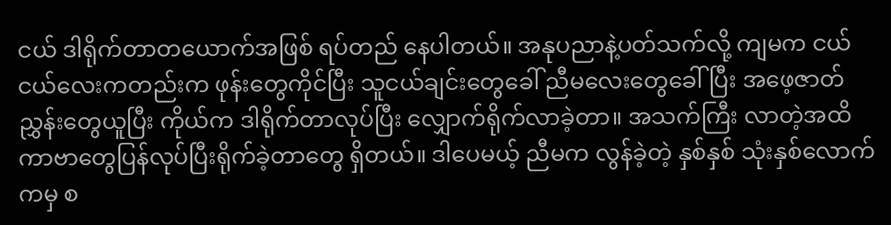ငယ် ဒါရိုက်တာတယောက်အဖြစ် ရပ်တည် နေပါတယ်။ အနုပညာနဲ့ပတ်သက်လို့ ကျမက ငယ်ငယ်လေးကတည်းက ဖုန်းတွေကိုင်ပြီး သူငယ်ချင်းတွေခေါ် ညီမလေးတွေခေါ်ပြီး အဖေ့ဇာတ်ညွှန်းတွေယူပြီး ကိုယ်က ဒါရိုက်တာလုပ်ပြီး လျှောက်ရိုက်လာခဲ့တာ။ အသက်ကြီး လာတဲ့အထိ ကာဗာတွေပြန်လုပ်ပြီးရိုက်ခဲ့တာတွေ ရှိတယ်။ ဒါပေမယ့် ညီမက လွန်ခဲ့တဲ့ နှစ်နှစ် သုံးနှစ်လောက်ကမှ စ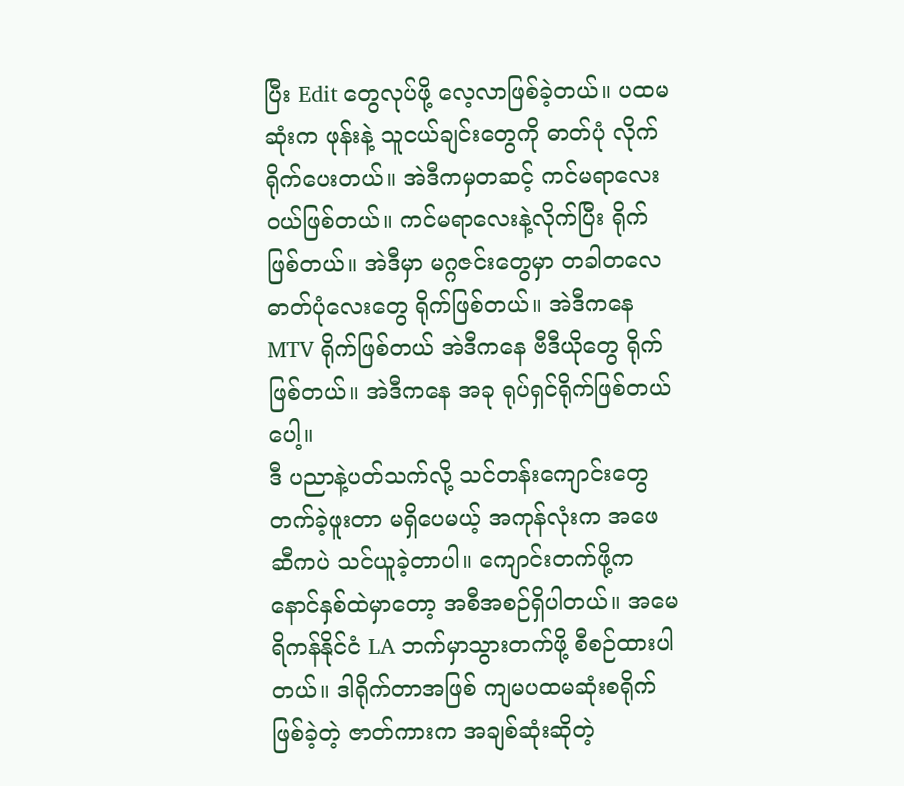ပြီး Edit တွေလုပ်ဖို့ လေ့လာဖြစ်ခဲ့တယ်။ ပထမဆုံးက ဖုန်းနဲ့ သူငယ်ချင်းတွေကို ဓာတ်ပုံ လိုက်ရိုက်ပေးတယ်။ အဲဒီကမှတဆင့် ကင်မရာလေး ၀ယ်ဖြစ်တယ်။ ကင်မရာလေးနဲ့လိုက်ပြီး ရိုက်ဖြစ်တယ်။ အဲဒီမှာ မဂ္ဂဇင်းတွေမှာ တခါတလေ ဓာတ်ပုံလေးတွေ ရိုက်ဖြစ်တယ်။ အဲဒီကနေ MTV ရိုက်ဖြစ်တယ် အဲဒီကနေ ဗီဒီယိုတွေ ရိုက်ဖြစ်တယ်။ အဲဒီကနေ အခု ရုပ်ရှင်ရိုက်ဖြစ်တယ်ပေါ့။
ဒီ ပညာနဲ့ပတ်သက်လို့ သင်တန်းကျောင်းတွေ တက်ခဲ့ဖူးတာ မရှိပေမယ့် အကုန်လုံးက အဖေဆီကပဲ သင်ယူခဲ့တာပါ။ ကျောင်းတက်ဖို့က နောင်နှစ်ထဲမှာတော့ အစီအစဉ်ရှိပါတယ်။ အမေရိကန်နိုင်ငံ LA ဘက်မှာသွားတက်ဖို့ စီစဉ်ထားပါတယ်။ ဒါရိုက်တာအဖြစ် ကျမပထမဆုံးစရိုက်ဖြစ်ခဲ့တဲ့ ဇာတ်ကားက အချစ်ဆုံးဆိုတဲ့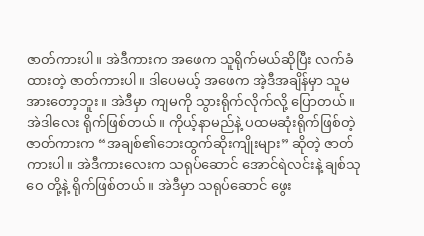ဇာတ်ကားပါ။ အဲဒီကားက အဖေက သူရိုက်မယ်ဆိုပြီး လက်ခံထားတဲ့ ဇာတ်ကားပါ။ ဒါပေမယ့် အဖေက အဲ့ဒီအချိန်မှာ သူမအားတော့ဘူး။ အဲဒီမှာ ကျမကို သွားရိုက်လိုက်လို့ ပြောတယ်။ အဲဒါလေး ရိုက်ဖြစ်တယ်။ ကိုယ့်နာမည်နဲ့ ပထမဆုံးရိုက်ဖြစ်တဲ့ ဇာတ်ကားက “အချစ်၏ဘေးထွက်ဆိုးကျိုးများ” ဆိုတဲ့ ဇာတ်ကားပါ။ အဲဒီကားလေးက သရုပ်ဆောင် အောင်ရဲလင်းနဲ့ ချစ်သုဝေ တို့နဲ့ ရိုက်ဖြစ်တယ်။ အဲဒီမှာ သရုပ်ဆောင် ဖွေး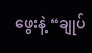ဖွေးနဲ့ “ချုပ်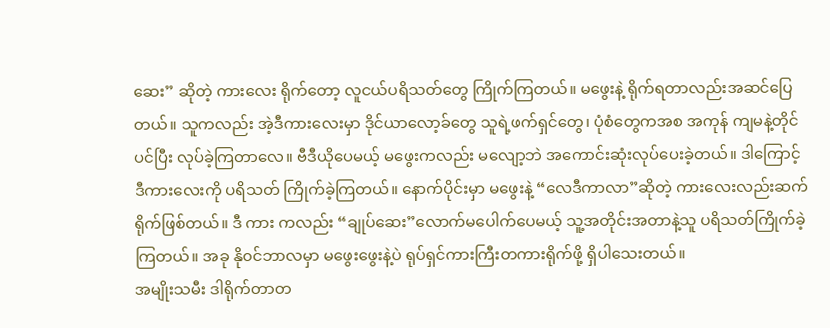ဆေး” ဆိုတဲ့ ကားလေး ရိုက်တော့ လူငယ်ပရိသတ်တွေ ကြိုက်ကြတယ်။ မဖွေးနဲ့ ရိုက်ရတာလည်းအဆင်ပြေတယ်။ သူကလည်း အဲ့ဒီကားလေးမှာ ဒိုင်ယာလော့ခ်တွေ သူရဲ့ဖက်ရှင်တွေ၊ ပုံစံတွေကအစ အကုန် ကျမနဲ့တိုင်ပင်ပြီး လုပ်ခဲ့ကြတာလေ။ ဗီဒီယိုပေမယ့် မဖွေးကလည်း မလျော့ဘဲ အကောင်းဆုံးလုပ်ပေးခဲ့တယ်။ ဒါကြောင့် ဒီကားလေးကို ပရိသတ် ကြိုက်ခဲ့ကြတယ်။ နောက်ပိုင်းမှာ မဖွေးနဲ့ “လေဒီကာလာ”ဆိုတဲ့ ကားလေးလည်းဆက်ရိုက်ဖြစ်တယ်။ ဒီ ကား ကလည်း “ချုပ်ဆေး”လောက်မပေါက်ပေမယ့် သူ့အတိုင်းအတာနဲ့သူ ပရိသတ်ကြိုက်ခဲ့ကြတယ်။ အခု နို၀င်ဘာလမှာ မဖွေးဖွေးနဲ့ပဲ ရုပ်ရှင်ကားကြီးတကားရိုက်ဖို့ ရှိပါသေးတယ်။
အမျိုးသမီး ဒါရိုက်တာတ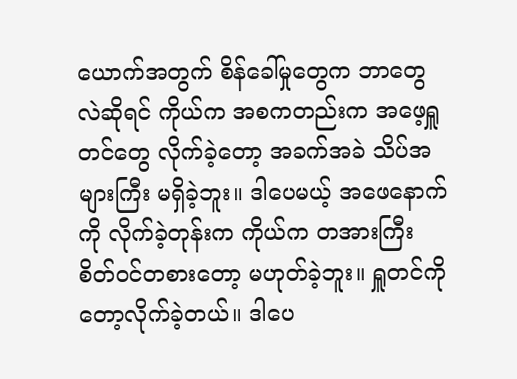ယောက်အတွက် စိန်ခေါ်မှုတွေက ဘာတွေလဲဆိုရင် ကိုယ်က အစကတည်းက အဖေ့ရှူတင်တွေ လိုက်ခဲ့တော့ အခက်အခဲ သိပ်အများကြီး မရှိခဲ့ဘူး။ ဒါပေမယ့် အဖေနောက်ကို လိုက်ခဲ့တုန်းက ကိုယ်က တအားကြီးစိတ်ဝင်တစားတော့ မဟုတ်ခဲ့ဘူး။ ရှူတင်ကိုတော့လိုက်ခဲ့တယ်။ ဒါပေ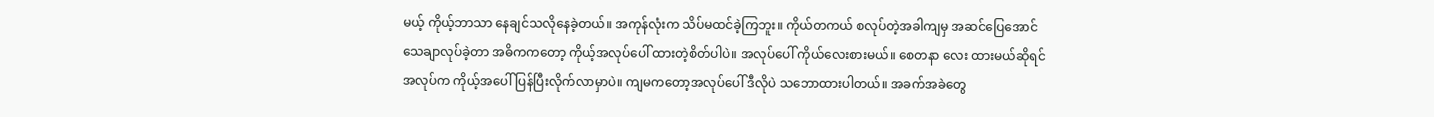မယ့် ကိုယ့်ဘာသာ နေချင်သလိုနေခဲ့တယ်။ အကုန်လုံးက သိပ်မထင်ခဲ့ကြဘူး။ ကိုယ်တကယ် စလုပ်တဲ့အခါကျမှ အဆင်ပြေအောင် သေချာလုပ်ခဲ့တာ အဓိကကတော့ ကိုယ့်အလုပ်ပေါ် ထားတဲ့စိတ်ပါပဲ။ အလုပ်ပေါ် ကိုယ်လေးစားမယ်။ စေတနာ လေး ထားမယ်ဆိုရင် အလုပ်က ကိုယ့်အပေါ် ပြန်ပြီးလိုက်လာမှာပဲ။ ကျမကတော့အလုပ်ပေါ် ဒီလိုပဲ သဘောထားပါတယ်။ အခက်အခဲတွေ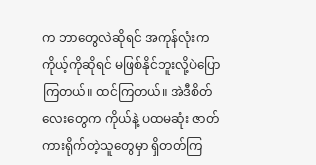က ဘာတွေလဲဆိုရင် အကုန်လုံးက ကိုယ့်ကိုဆိုရင် မဖြစ်နိုင်ဘူးလို့ပဲပြောကြတယ်။ ထင်ကြတယ်။ အဲဒီစိတ်လေးတွေက ကိုယ်နဲ့ ပထမဆုံး ဇာတ်ကားရိုက်တဲ့သူတွေမှာ ရှိတတ်ကြ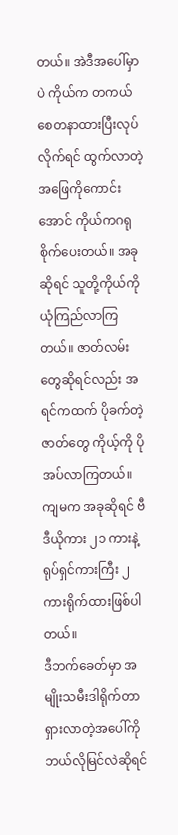တယ်။ အဲဒီအပေါ်မှာပဲ ကိုယ်က တကယ်စေတနာထားပြီးလုပ်လိုက်ရင် ထွက်လာတဲ့ အဖြေကိုကောင်းအောင် ကိုယ်ကဂရုစိုက်ပေးတယ်။ အခုဆိုရင် သူတို့ကိုယ်ကို ယုံကြည်လာကြတယ်။ ဇာတ်လမ်းတွေဆိုရင်လည်း အရင်ကထက် ပိုခက်တဲ့ ဇာတ်တွေ ကိုယ့်ကို ပိုအပ်လာကြတယ်။ ကျမက အခုဆိုရင် ဗီဒီယိုကား ၂၁ ကားနဲ့ ရုပ်ရှင်ကားကြီး ၂ ကားရိုက်ထားဖြစ်ပါတယ်။
ဒီဘက်ခေတ်မှာ အမျိုးသမီးဒါရိုက်တာ ရှားလာတဲ့အပေါ်ကို ဘယ်လိုမြင်လဲဆိုရင်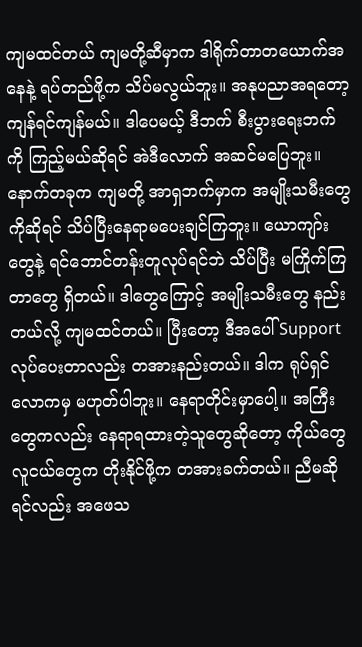ကျမထင်တယ် ကျမတို့ဆီမှာက ဒါရိုက်တာတယောက်အနေနဲ့ ရပ်တည်ဖို့က သိပ်မလွယ်ဘူး။ အနုပညာအရတော့ ကျန်ရင်ကျန်မယ်။ ဒါပေမယ့် ဒီဘက် စီးပွားရေးဘက်ကို ကြည့်မယ်ဆိုရင် အဲဒီလောက် အဆင်မပြေဘူး။ နောက်တခုက ကျမတို့ အာရှဘက်မှာက အမျိုးသမီးတွေကိုဆိုရင် သိပ်ပြီးနေရာမပေးချင်ကြဘူး။ ယောကျာ်းတွေနဲ့ ရင်ဘောင်တန်းတူလုပ်ရင်ဘဲ သိပ်ပြီး မကြိုက်ကြတာတွေ ရှိတယ်။ ဒါတွေကြောင့် အမျိုးသမီးတွေ နည်းတယ်လို့ ကျမထင်တယ်။ ပြီးတော့ ဒီအပေါ် Support လုပ်ပေးတာလည်း တအားနည်းတယ်။ ဒါက ရုပ်ရှင်လောကမှ မဟုတ်ပါဘူး။ နေရာတိုင်းမှာပေါ့။ အကြီးတွေကလည်း နေရာရထားတဲ့သူတွေဆိုတော့ ကိုယ်တွေလူငယ်တွေက တိုးနိုင်ဖို့က တအားခက်တယ်။ ညီမဆိုရင်လည်း အဖေသ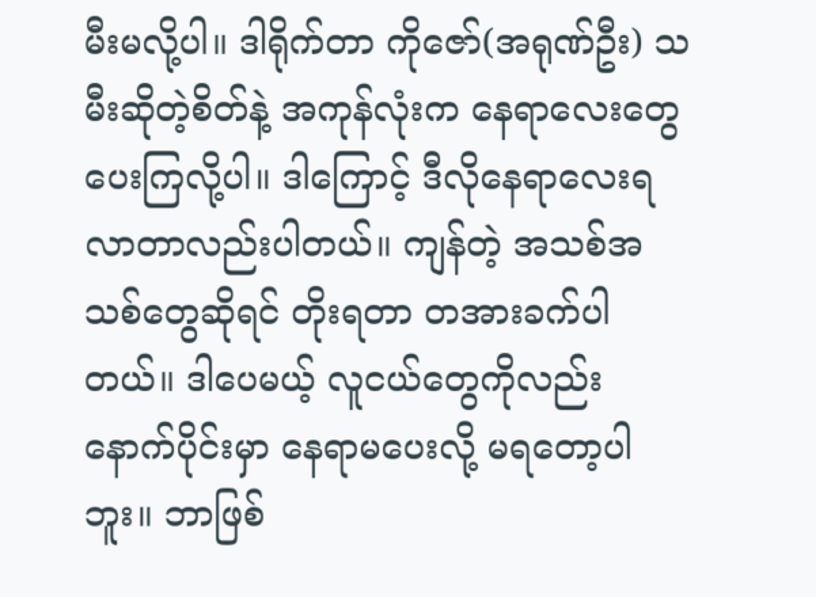မီးမလို့ပါ။ ဒါရိုက်တာ ကိုဇော်(အရုဏ်ဦး) သမီးဆိုတဲ့စိတ်နဲ့ အကုန်လုံးက နေရာလေးတွေ ပေးကြလို့ပါ။ ဒါကြောင့် ဒီလိုနေရာလေးရလာတာလည်းပါတယ်။ ကျန်တဲ့ အသစ်အသစ်တွေဆိုရင် တိုးရတာ တအားခက်ပါတယ်။ ဒါပေမယ့် လူငယ်တွေကိုလည်း နောက်ပိုင်းမှာ နေရာမပေးလို့ မရတော့ပါဘူး။ ဘာဖြစ်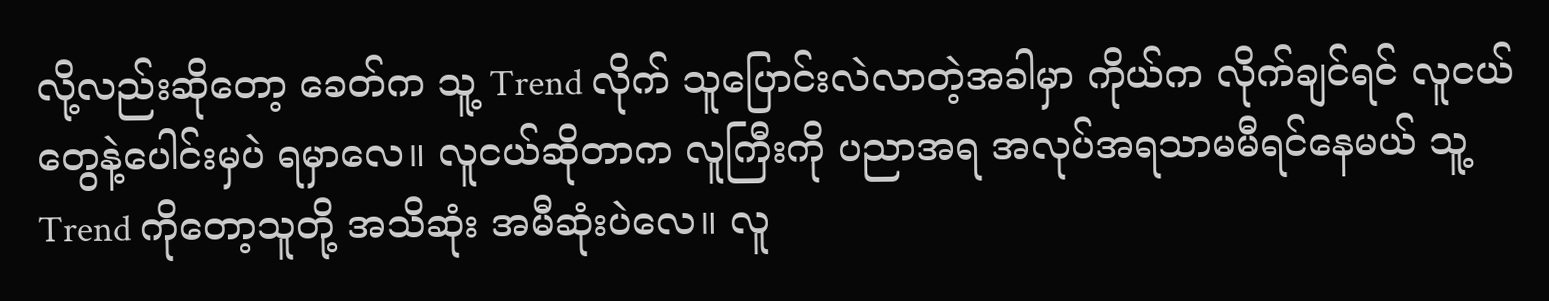လို့လည်းဆိုတော့ ခေတ်က သူ့ Trend လိုက် သူပြောင်းလဲလာတဲ့အခါမှာ ကိုယ်က လိုက်ချင်ရင် လူငယ်တွေနဲ့ပေါင်းမှပဲ ရမှာလေ။ လူငယ်ဆိုတာက လူကြီးကို ပညာအရ အလုပ်အရသာမမီရင်နေမယ် သူ့Trend ကိုတော့သူတို့ အသိဆုံး အမီဆုံးပဲလေ။ လူ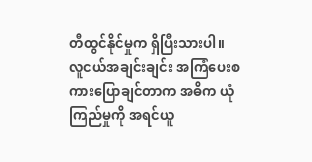တီထွင်နိုင်မှုက ရှိပြီးသားပါ။
လူငယ်အချင်းချင်း အကြံပေးစကားပြောချင်တာက အဓိက ယုံကြည်မှုကို အရင်ယူ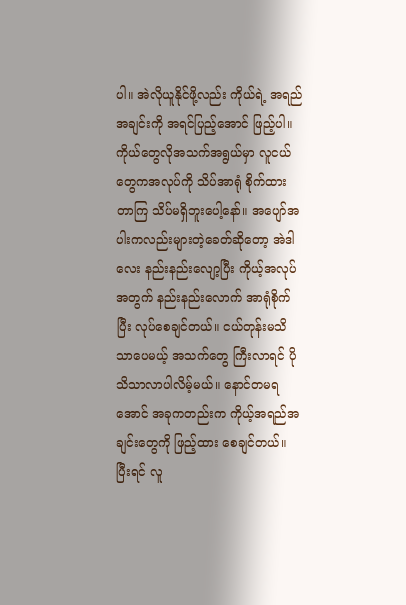ပါ။ အဲလိုယူနိုင်ဖို့လည်း ကိုယ်ရဲ့ အရည်အချင်းကို အရင်ပြည့်အောင် ဖြည့်ပါ။ ကိုယ်တွေလိုအသက်အရွယ်မှာ လူငယ်တွေကအလုပ်ကို သိပ်အာရုံ စိုက်ထားတာကြ သိပ်မရှိဘူးပေါ့နော်။ အပျော်အပါးကလည်းများတဲ့ခေတ်ဆိုတော့ အဲဒါလေး နည်းနည်းလျော့ပြီး ကိုယ့်အလုပ်အတွက် နည်းနည်းလောက် အာရုံစိုက်ပြီး လုပ်စေချင်တယ်။ ငယ်တုန်းမသိသာပေမယ့် အသက်တွေ ကြီးလာရင် ပိုသိသာလာပါလိမ့်မယ်။ နောင်တမရအောင် အခုကတည်းက ကိုယ့်အရည်အချင်းတွေကို ဖြည့်ထား စေချင်တယ်။ ပြီးရင် လူ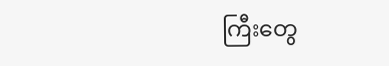ကြီးတွေ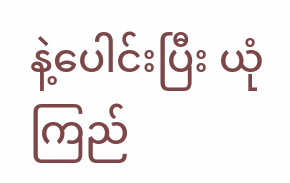နဲ့ပေါင်းပြီး ယုံကြည်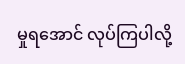မှုရအောင် လုပ်ကြပါလို့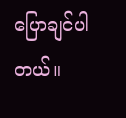ပြောချင်ပါတယ်။